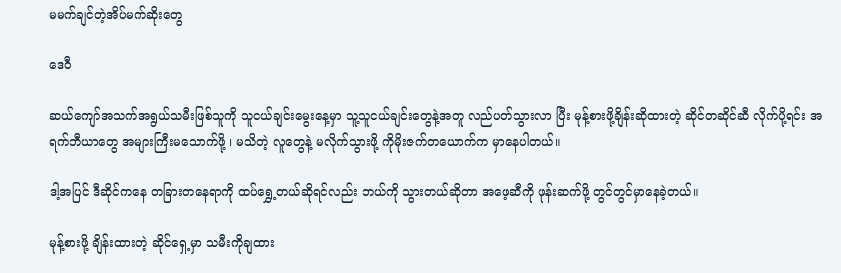မမက်ချင်တဲ့အိပ်မက်ဆိုးတွေ

ဒေဝီ

ဆယ်ကျော်အသက်အရွယ်သမီးဖြစ်သူကို သူငယ်ချင်းမွေးနေ့မှာ သူ့သူငယ်ချင်းတွေနဲ့အတူ လည်ပတ်သွားလာ ပြီး မုန့်စားဖို့ချိန်းဆိုထားတဲ့ ဆိုင်တဆိုင်ဆီ လိုက်ပို့ရင်း အရက်ဘီယာတွေ အများကြီးမသောက်ဖို့ ၊ မသိတဲ့ လူတွေနဲ့ မလိုက်သွားဖို့ ကိုမိုးဇက်တယောက်က မှာနေပါတယ်။

ဒါ့အပြင် ဒီဆိုင်ကနေ တခြားတနေရာကို ထပ်ရွှေ့တယ်ဆိုရင်လည်း ဘယ်ကို သွားတယ်ဆိုတာ အဖေ့ဆီကို ဖုန်းဆက်ဖို့ တွင်တွင်မှာနေခဲ့တယ်။

မုန့်စားဖို့ ချိန်းထားတဲ့ ဆိုင်ရှေ့မှာ သမီးကိုချထား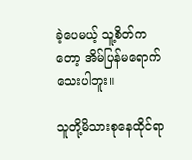ခဲ့ပေမယ့် သူ့စိတ်ကတော့ အိမ်ပြန်မရောက်သေးပါဘူး။

သူတို့မိသားစုနေထိုင်ရာ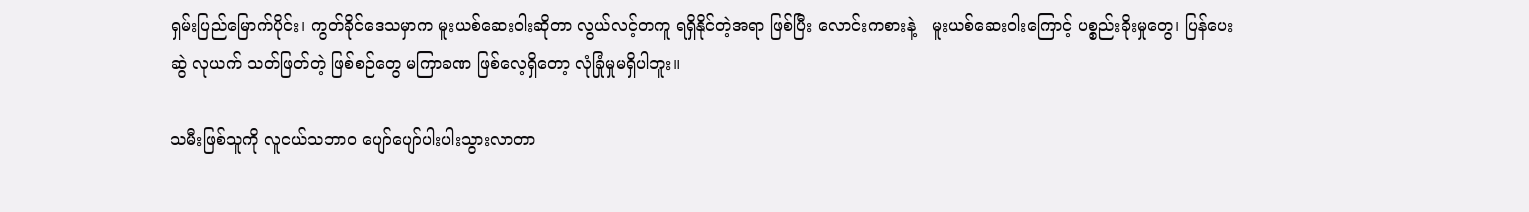ရှမ်းပြည်မြောက်ပိုင်း၊ ကွတ်ခိုင်ဒေသမှာက မူးယစ်ဆေးဝါးဆိုတာ လွယ်လင့်တကူ ရရှိနိုင်တဲ့အရာ ဖြစ်ပြီး လောင်းကစားနဲ့   မူးယစ်‌ဆေးဝါးကြောင့် ပစ္စည်းခိုးမှုတွေ၊ ပြန်ပေးဆွဲ လုယက် သတ်ဖြတ်တဲ့ ဖြစ်စဉ်တွေ မကြာခဏ ဖြစ်လေ့ရှိတော့ လုံခြုံမှုမရှိပါဘူး။

သမီးဖြစ်သူကို လူငယ်သဘာဝ ပျော်ပျော်ပါးပါးသွားလာတာ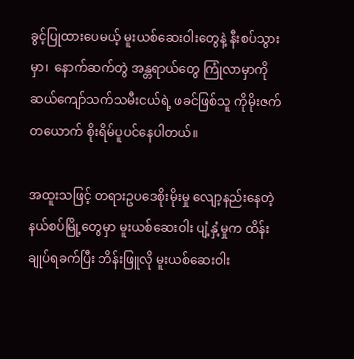ခွင့်ပြုထားပေမယ့် မူးယစ်ဆေးဝါးတွေနဲ့ နီးစပ်သွားမှာ၊  နောက်ဆက်တွဲ အန္တရာယ်တွေ ကြုံလာမှာကို ဆယ်ကျော်သက်သမီးငယ်ရဲ့ ဖခင်ဖြစ်သူ ကိုမိုးဇက်တယောက် စိုးရိမ်ပူပင်နေပါတယ်။

အထူးသဖြင့် တရားဥပဒေစိုးမိုးမှု လျော့နည်းနေတဲ့ နယ်စပ်မြို့တွေမှာ မူးယစ်ဆေးဝါး ပျံ့နှံ့မှုက ထိန်းချုပ်ရခက်ပြီး ဘိန်းဖြူလို မူးယစ်ဆေးဝါး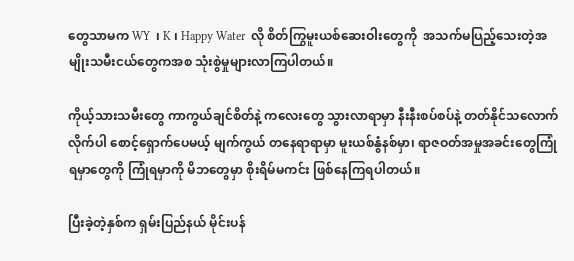တွေသာမက WY  ၊ K ၊ Happy Water  လို စိတ်ကြွမူးယစ်ဆေးဝါးတွေကို  အသက်မပြည့်သေးတဲ့အမျိုးသမီးငယ်တွေကအစ သုံးစွဲမှုများလာကြပါတယ်။

ကိုယ့်သားသမီးတွေ ကာကွယ်ချင်စိတ်နဲ့ ကလေးတွေ သွားလာရာမှာ နီးနီးစပ်စပ်နဲ့ တတ်နိုင်သလောက် လိုက်ပါ စောင့်ရှောက်ပေမယ့် မျက်ကွယ် တနေရာရာမှာ မူးယစ်နွံနစ်မှာ၊ ရာဇဝတ်အမှုအခင်းတွေကြုံရမှာတွေကို ကြုံရမှာကို မိဘတွေမှာ စိုးရိမ်မကင်း ဖြစ်နေကြရပါတယ်။

ပြီးခဲ့တဲ့နှစ်က ရှမ်းပြည်နယ် မိုင်းပန်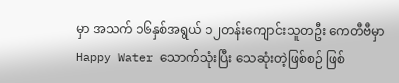မှာ အသက် ၁၆နှစ်အရွယ် ၁၂တန်းကျောင်းသူတဦး ကေတီဗီမှာ Happy Water သောက်သုံးပြီး သေဆုံးတဲ့ဖြစ်စဉ် ဖြစ်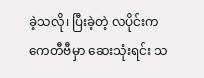ခဲ့သလို၊ ပြီးခဲ့တဲ့ လပိုင်းက ကေတီဗီမှာ ဆေးသုံးရင်း သ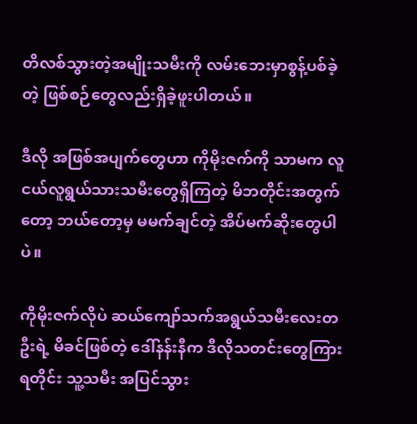တိလစ်သွားတဲ့အမျိုးသမီးကို လမ်းဘေးမှာစွန့်ပစ်ခဲ့တဲ့ ဖြစ်စဉ်တွေလည်းရှိခဲ့ဖူးပါတယ်။

ဒီလို အဖြစ်အပျက်တွေဟာ ကိုမိုးဇက်ကို သာမက လူငယ်လူရွယ်သားသမီးတွေရှိကြတဲ့ မိဘတိုင်းအတွက်တော့ ဘယ်တော့မှ မမက်ချင်တဲ့ အိပ်မက်ဆိုးတွေပါပဲ။

ကိုမိုးဇက်လိုပဲ ဆယ်ကျော်သက်အရွယ်သမီးလေးတဦးရဲ့ မိခင်ဖြစ်တဲ့ ဒေါ်နန်းနီက ဒီလိုသတင်းတွေကြားရတိုင်း သူ့သမီး အပြင်သွား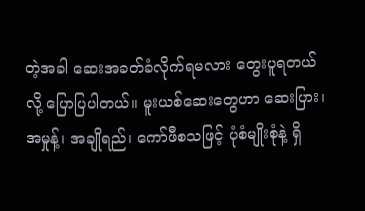တဲ့အခါ ဆေးအခတ်ခံလိုက်ရမလား တွေးပူရတယ်လို့ ပြောပြပါတယ်။ မူးယစ်ဆေးတွေဟာ ဆေးပြား၊ အမှုန့်၊ အချိုရည်၊ ကော်ဖီစသဖြင့် ပုံစံမျိုးစုံနဲ့ ရှိ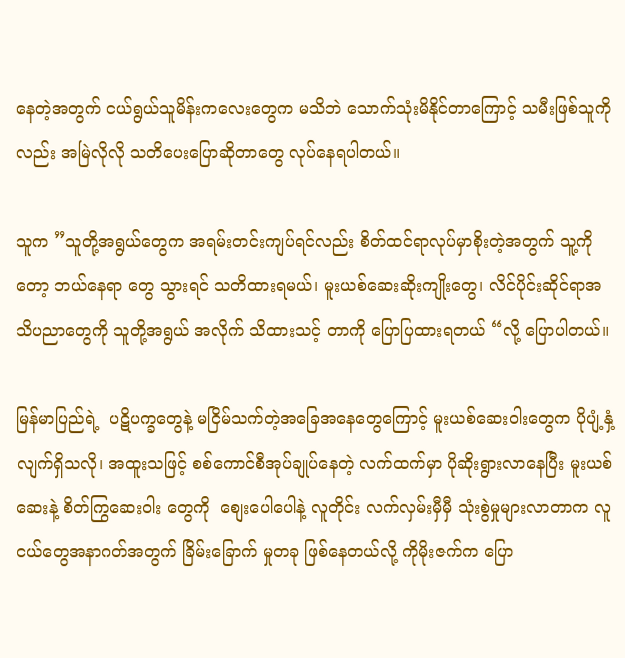နေတဲ့အတွက် ငယ်ရွယ်သူမိန်းကလေးတွေက မသိဘဲ သောက်သုံးမိနိုင်တာကြောင့် သမီးဖြစ်သူကိုလည်း အမြဲလိုလို သတိပေးပြောဆိုတာတွေ လုပ်နေရပါတယ်။

သူက ”သူတို့အရွယ်တွေက အရမ်းတင်းကျပ်ရင်လည်း စိတ်ထင်ရာလုပ်မှာစိုးတဲ့အတွက် သူ့ကိုတော့ ဘယ်နေရာ တွေ သွားရင် သတိထားရမယ်၊ မူးယစ်ဆေးဆိုးကျိုးတွေ၊ လိင်ပိုင်းဆိုင်ရာအသိပညာတွေကို သူတို့အရွယ် အလိုက် သိထားသင့် တာကို ပြောပြထားရတယ် “လို့ ပြောပါတယ်။

မြန်မာပြည်ရဲ့  ပဋိပက္ခတွေနဲ့ မငြိမ်သက်တဲ့အခြေအနေတွေကြောင့် မူးယစ်ဆေးဝါးတွေက ပိုပျံ့နှံ့လျက်ရှိသလို၊ အထူးသဖြင့် စစ်ကောင်စီအုပ်ချုပ်နေတဲ့ လက်ထက်မှာ ပိုဆိုးရွားလာနေပြီး မူးယစ်ဆေးနဲ့ စိတ်ကြွဆေးဝါး တွေကို  စျေးပေါပေါနဲ့ လူတိုင်း လက်လှမ်းမှီမှီ သုံးစွဲမှုများလာတာက လူငယ်တွေအနာဂတ်အတွက် ခြိမ်းခြောက် မှုတခု ဖြစ်နေတယ်လို့ ကိုမိုးဇက်က ပြော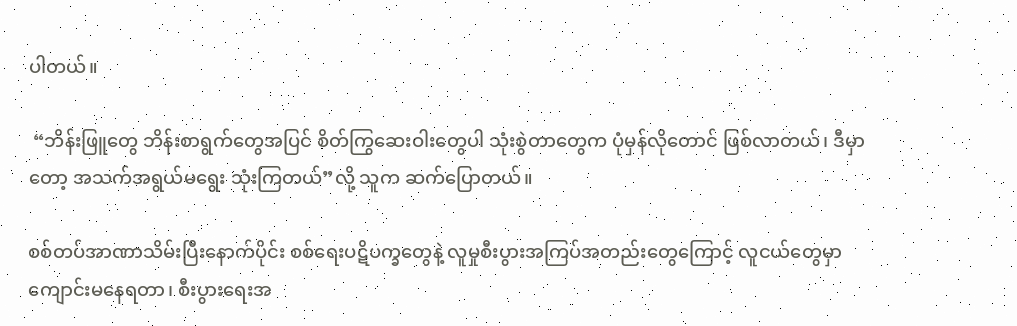ပါတယ်။

 “ဘိန်းဖြူတွေ ဘိန်းစာရွက်တွေအပြင် စိတ်ကြွဆေးဝါးတွေပါ သုံးစွဲတာတွေက ပုံမှန်လိုတောင် ဖြစ်လာတယ်၊ ဒီမှာတော့ အသက်အရွယ်မရွေး သုံးကြတယ်”လို့ သူက ဆက်ပြောတယ်။

စစ်တပ်အာဏာသိမ်းပြီးနောက်ပိုင်း စစ်ရေးပဋိပက္ခတွေနဲ့ လူမှုစီးပွားအကြပ်အတည်းတွေကြောင့် လူငယ်တွေမှာ ကျောင်းမနေရတာ၊ စီးပွားရေးအ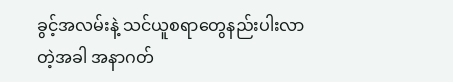ခွင့်အလမ်းနဲ့ သင်ယူစရာတွေနည်းပါးလာတဲ့အခါ အနာဂတ်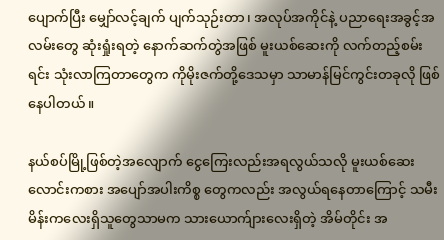ပျောက်ပြီး မျှော်လင့်ချက် ပျက်သုဉ်းတာ၊ အလုပ်အကိုင်နဲ့ ပညာရေးအခွင့်အလမ်းတွေ ဆုံးရှုံးရတဲ့ နောက်ဆက်တွဲအဖြစ် မူးယစ်ဆေးကို လက်တည့်စမ်းရင်း သုံးလာကြတာတွေက ကိုမိုးဇက်တို့ဒေသမှာ သာမာန်မြင်ကွင်းတခုလို ဖြစ်နေပါတယ်။

နယ်စပ်မြို့ဖြစ်တဲ့အလျောက် ငွေကြေးလည်းအရလွယ်သလို မူးယစ်ဆေးလောင်းကစား ‌အပျော်အပါးကိစ္စ တွေကလည်း အလွယ်ရနေတာကြောင့် သမီးမိန်းကလေးရှိသူတွေသာမက သားယောက်ျားလေးရှိတဲ့ အိမ်တိုင်း အ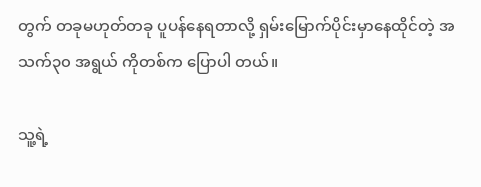တွက် တခုမဟုတ်တခု ပူပန်နေရတာလို့ ရှမ်းမြောက်ပိုင်းမှာနေထိုင်တဲ့ အသက်၃၀ အရွယ် ကိုတစ်က ပြောပါ တယ်။

သူ့ရဲ့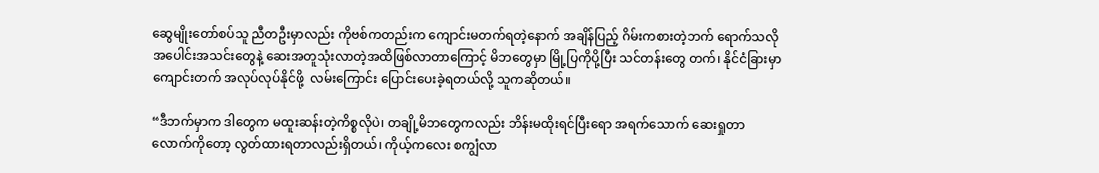ဆွေမျိုးတော်စပ်သူ ညီတဦးမှာလည်း ကိုဗစ်ကတည်းက ကျောင်းမတက်ရတဲ့နောက် အချိန်ပြည့် ဂိမ်းကစားတဲ့ဘက် ရောက်သလို အပေါင်းအသင်းတွေနဲ့ ဆေးအတူသုံးလာတဲ့အထိဖြစ်လာတာကြောင့် မိဘတွေမှာ မြို့ပြကိုပို့ပြီး သင်တန်းတွေ တက်၊ နိုင်ငံခြားမှာ ကျောင်းတက် အလုပ်လုပ်နိုင်ဖို့  လမ်းကြောင်း ပြောင်းပေးခဲ့ရတယ်လို့ သူကဆိုတယ်။

“ဒီဘက်မှာက ဒါတွေက မထူးဆန်းတဲ့ကိစ္စလိုပဲ၊ တချို့မိဘတွေကလည်း ဘိန်းမထိုးရင်ပြီးရော အရက်သောက် ဆေးရှုတာ လောက်ကိုတော့ လွတ်ထားရတာလည်းရှိတယ်၊ ကိုယ့်ကလေး စကျွံလာ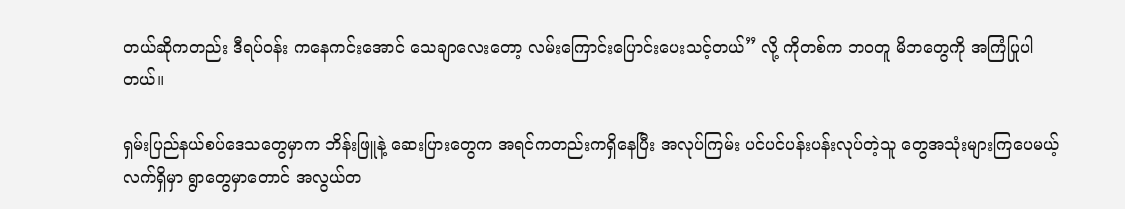တယ်ဆိုကတည်း ဒီရပ်ဝန်း ကနေကင်းအောင် သေချာလေးတော့ လမ်းကြောင်းပြောင်းပေးသင့်တယ်” လို့ ကိုတစ်က ဘဝတူ မိဘတွေကို အကြံပြုပါတယ်။

ရှမ်းပြည်နယ်စပ်ဒေသတွေမှာက ဘိန်းဖြူနဲ့ ဆေးပြားတွေက အရင်ကတည်းကရှိနေပြီး အလုပ်ကြမ်း ပင်ပင်ပန်းပန်းလုပ်တဲ့သူ တွေအသုံးများကြပေမယ့် လက်ရှိမှာ ရွာတွေမှာတောင် အလွယ်တ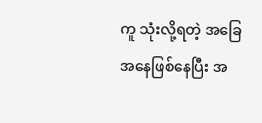ကူ သုံးလို့ရတဲ့ အခြေအနေဖြစ်နေပြီး အ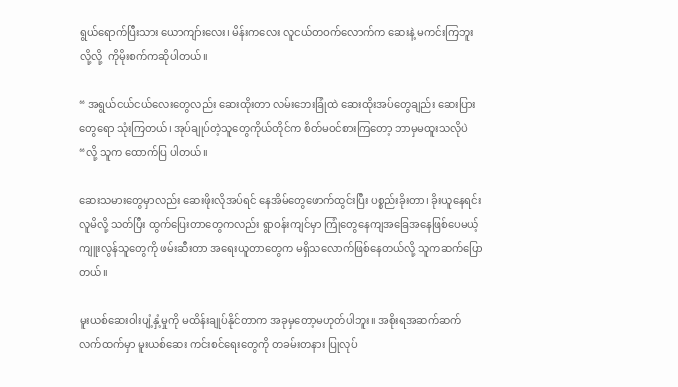ရွယ်ရောက်ပြီးသား ယောကျာ်းလေး၊ မိန်းကလေး လူငယ်တဝက်လောက်က ဆေးနဲ့ မကင်းကြဘူးလို့လို့  ကိုမိုးစက်ကဆိုပါတယ်။

“ အရွယ်ငယ်ငယ်လေးတွေလည်း ဆေးထိုးတာ လမ်းဘေးခြုံထဲ ဆေးထိုးအပ်တွေချည်း ဆေးပြားတွေရော သုံးကြတယ်၊ အုပ်ချုပ်တဲ့သူတွေကိုယ်တိုင်က စိတ်မဝင်စားကြတော့ ဘာမှမထူးသလိုပဲ “လို့ သူက ထောက်ပြ ပါတယ်။

ဆေးသမားတွေမှာလည်း ဆေးဖိုးလိုအပ်ရင် နေအိမ်တွေဖောက်ထွင်းပြီး ပစ္စည်းခိုးတာ၊ ခိုးယူနေရင်း လူမိလို့ သတ်ပြီး ထွက်ပြေးတာတွေကလည်း ရွာဝန်းကျင်မှာ ကြုံတွေနေကျအခြေအနေဖြစ်ပေမယ့် ကျူးလွန်သူတွေကို ဖမ်းဆီးတာ အရေးယူတာတွေက မရှိသလောက်ဖြစ်နေတယ်လို့ သူကဆက်ပြောတယ်။

မူးယစ်ဆေးဝါးပျံ့နှံ့မှုကို မထိန်းချုပ်နိုင်တာက အခုမှတော့မဟုတ်ပါဘူး။ အစိုးရအဆက်ဆက်လက်ထက်မှာ မူးယစ်ဆေး ကင်းစင်ရေးတွေကို တခမ်းတနား ပြုလုပ်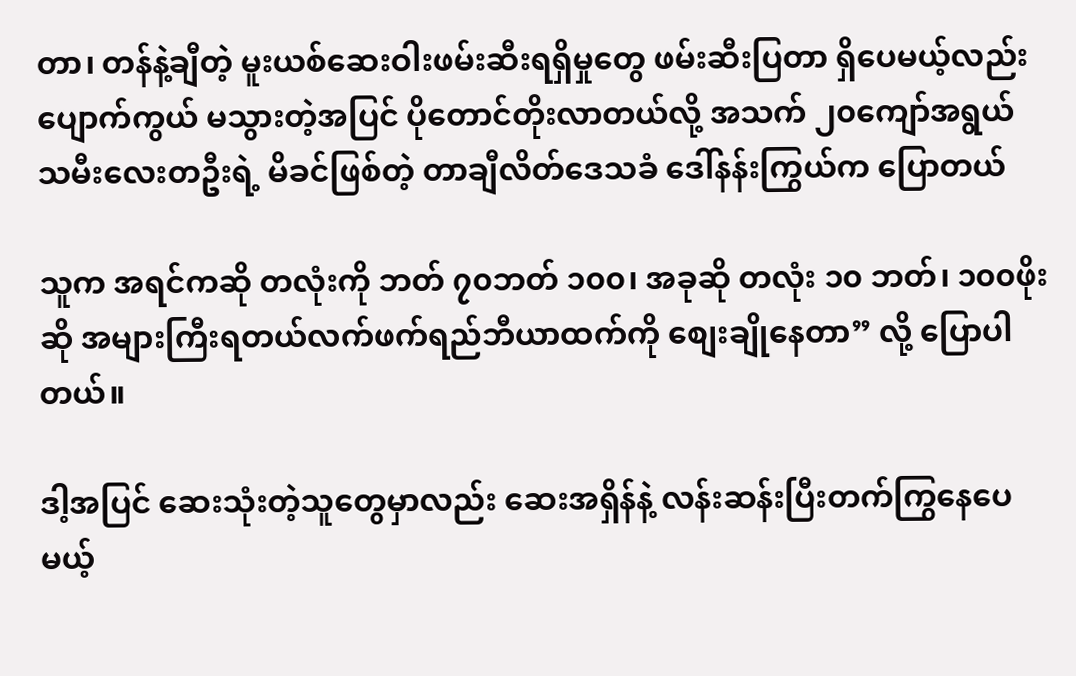တာ၊ တန်နဲ့ချီတဲ့ မူးယစ်ဆေးဝါးဖမ်းဆီးရရှိမှုတွေ ဖမ်းဆီးပြတာ ရှိပေမယ့်လည်း ပျောက်ကွယ် မသွားတဲ့အပြင် ပိုတောင်တိုးလာတယ်လို့ အသက် ၂၀ကျော်အရွယ် သမီးလေးတဦးရဲ့ မိခင်ဖြစ်တဲ့ တာချီလိတ်ဒေသခံ ဒေါ်နန်းကြွယ်က ပြောတယ်

သူက အရင်ကဆို တလုံးကို ဘတ် ၇၀ဘတ် ၁၀၀၊ အခုဆို တလုံး ၁၀ ဘတ်၊ ၁၀၀ဖိုးဆို အများကြီးရတယ်လက်ဖက်ရည်ဘီယာထက်ကို စျေးချိုနေတာ” လို့ ပြောပါတယ်။

ဒါ့အပြင် ဆေးသုံးတဲ့သူတွေမှာလည်း ဆေးအရှိန်နဲ့ လန်းဆန်းပြီးတက်ကြွနေပေမယ့်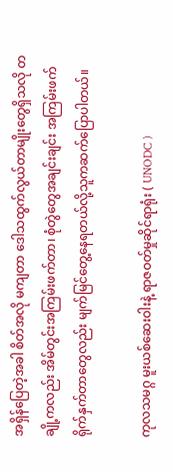အရှိန်ပြေတဲ့အခါ စိတ်အလို မကျတာ ဒေါသထွက်လွယ်တာမျိုးတွေရှိသလို တချို့ကလည်း အိမ်တွင်းအကြမ်းဖက်တာ၊ စုံတွဲတွေအချင်းချင်း အကြမ်းဖက် ရိုက်နှက်တာတွေလည်း မျက်မြင်တွေ့နေရတယ်လို့သူကဆက်ပြောပါတယ်။

ကုလသမဂ္ဂ မူးယစ်ဆေးဝါးနဲ့ ရာဇဝတ်မှုဆိုင်ရာရုံး ( UNODC )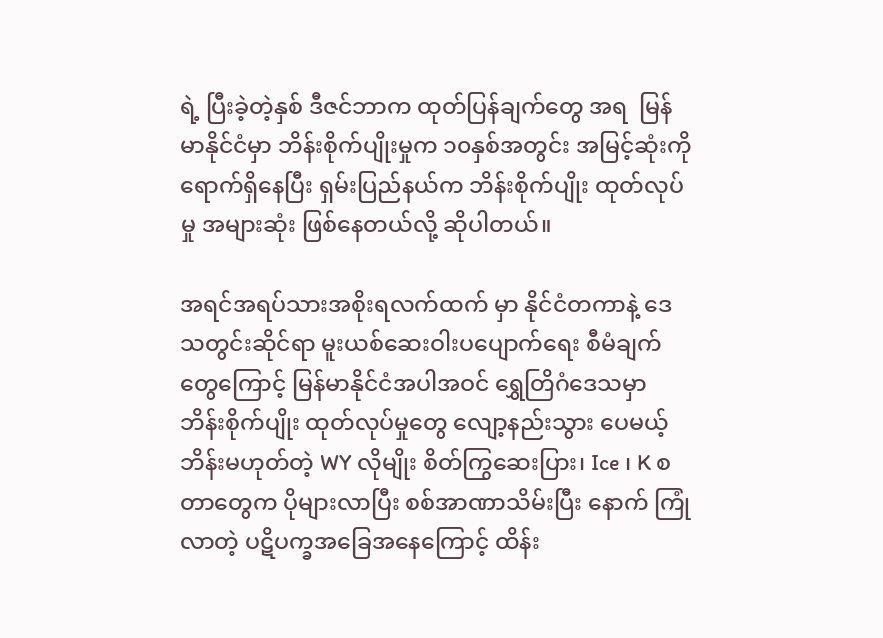ရဲ့ ပြီးခဲ့တဲ့နှစ် ဒီဇင်ဘာက ထုတ်ပြန်ချက်တွေ အရ  မြန်မာနိုင်ငံမှာ ဘိန်းစိုက်ပျိုးမှုက ၁၀နှစ်အတွင်း အမြင့်ဆုံးကိုရောက်ရှိနေပြီး ရှမ်းပြည်နယ်က ဘိန်းစိုက်ပျိုး ထုတ်လုပ်မှု အများဆုံး ဖြစ်နေတယ်လို့ ဆိုပါတယ်။

အရင်အရပ်သားအစိုးရလက်ထက် မှာ နိုင်ငံတကာနဲ့ ဒေသတွင်းဆိုင်ရာ မူးယစ်ဆေးဝါးပပျောက်ရေး စီမံချက် တွေကြောင့် မြန်မာနိုင်ငံအပါအဝင် ရွှေတြိဂံဒေသမှာ ဘိန်းစိုက်ပျိုး ထုတ်လုပ်မှုတွေ လျော့နည်းသွား ပေမယ့် ဘိန်းမဟုတ်တဲ့ WY လိုမျိုး စိတ်ကြွဆေးပြား၊ Ice ၊ K စတာတွေက ပိုများလာပြီး စစ်အာဏာသိမ်းပြီး နောက် ကြုံလာတဲ့ ပဋိပက္ခအခြေအနေကြောင့် ထိန်း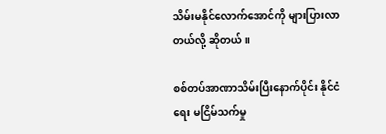သိမ်းမနိုင်လောက်အောင်ကို များပြားလာတယ်လို့ ဆိုတယ်။

စစ်တပ်အာဏာသိမ်းပြီးနောက်ပိုင်း နိုင်ငံရေး မငြိမ်သက်မှု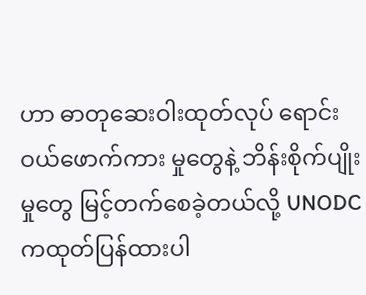ဟာ ဓာတုဆေးဝါးထုတ်လုပ် ရောင်းဝယ်ဖောက်ကား မှုတွေနဲ့ ဘိန်းစိုက်ပျိုးမှုတွေ မြင့်တက်စေခဲ့တယ်လို့ UNODC ကထုတ်ပြန်ထားပါ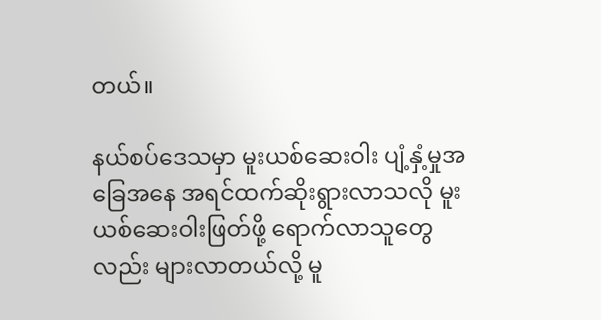တယ်။

နယ်စပ်ဒေသမှာ မူးယစ်ဆေးဝါး ပျံ့နှံ့မှုအခြေအနေ အရင်ထက်ဆိုးရွားလာသလို မူးယစ်ဆေးဝါးဖြတ်‌ဖို့ ရောက်လာသူတွေလည်း များလာတယ်လို့ မူ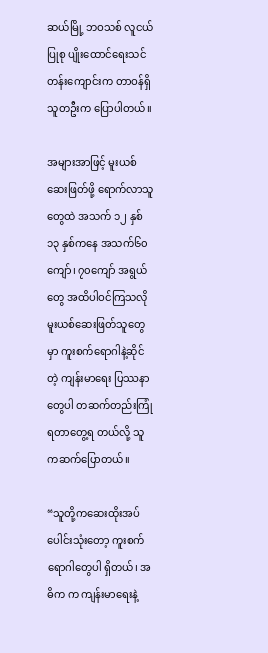ဆယ်မြို့ ဘဝသစ် လူငယ်ပြုစု ပျိုးထောင်ရေးသင်တန်းကျောင်းက တာဝန်ရှိသူတဦးက ပြောပါတယ်။

အများအာဖြင့် မူးယစ်ဆေးဖြတ်ဖို့ ရောက်လာသူတွေထဲ အသက် ၁၂ နှစ် ၁၃ နှစ်ကနေ အသက်၆၀ကျော်၊ ၇၀ကျော် အရွယ်တွေ အထိပါဝင်ကြသလို မူးယစ်ဆေးဖြတ်သူတွေမှာ ကူးစက်ရောဂါနဲ့ဆိုင်တဲ့ ကျန်းမာရေး ပြဿနာတွေပါ တဆက်တည်းကြုံရတာတွေ့ရ တယ်လို့ သူကဆက်ပြောတယ်။

“သူတို့ကဆေးထိုးအပ်ပေါင်းသုံးတော့ ကူးစက်ရောဂါတွေပါ ရှိတယ်၊ အဓိက က ကျန်းမာရေးနဲ့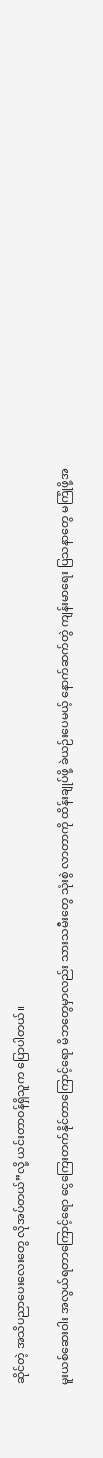ဆိုင်တဲ့ အသိပညာပေးလေးတွေ လိုအပ်တယ်”လို့ ယင်းတာဝန်ရှိသူက ပြောပါတယ်။

မူးယစ်ဆေးဝါး အလွယ်ရတာကြောင့်ရော ငွေကြေးတက်နိုင်တာကြောင့်ရော မိဘတွေမှာလည်း သားသမီးတွေ သုံးစွဲ လာတာကို ထိန်းချုပ်ဖို့ ခဲယဉ်းပေမယ့် နောက်ဆက်တွဲ ကျန်းမာရေး ပြသနာတွေ မကြုံဖို့အ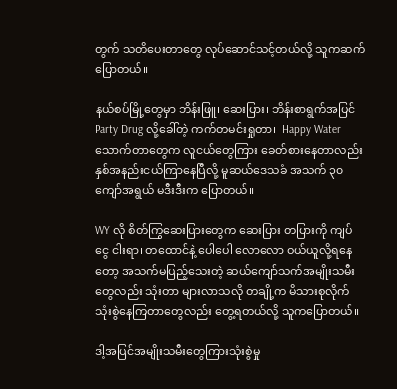တွက် သတိပေးတာတွေ လုပ်ဆောင်သင့်တယ်လို့ သူကဆက်ပြောတယ်။

နယ်စပ်မြို့တွေမှာ ဘိန်းဖြူ၊ ဆေးပြား၊ ဘိန်းစာရွက်အပြင် Party Drug လို့ခေါ်တဲ့ ကက်တမင်းရှုတာ၊  Happy Water သောက်တာတွေက လူငယ်တွေကြား ခေတ်စားနေတာလည်း နှစ်အနည်းငယ်ကြာနေပြီလို့ မူဆယ်ဒေသခံ အသက် ၃၀ ကျော်အရွယ် မဒီးဒီးက ပြောတယ်။

WY လို စိတ်ကြွဆေးပြားတွေက ဆေးပြား တပြားကို ကျပ်ငွေ ငါးရာ၊ တထောင်နဲ့ ပေါပေါ‌ လောလော ဝယ်ယူလို့ရနေတော့ အသက်မပြည့်သေးတဲ့ ဆယ်ကျော်သက်အမျိုးသမီးတွေလည်း သုံးတာ များလာသလို တချို့က မိသားစုလိုက် သုံးစွဲနေကြတာတွေလည်း တွေ့ရတယ်လို့ သူကပြောတယ်။

ဒါ့အပြင်အမျိုးသမီးတွေကြားသုံးစွဲမှု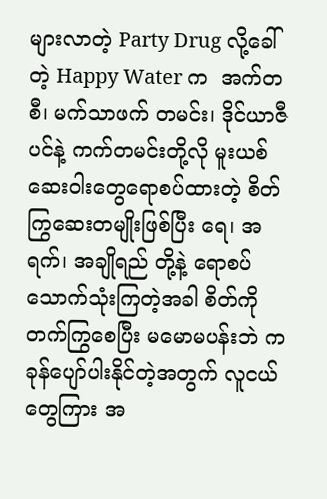များလာတဲ့ Party Drug လို့ခေါ်တဲ့ Happy Water က  အက်တစီ၊ မက်သာဖက် တမင်း၊ ဒိုင်ယာဇီပင်နဲ့ ကက်တမင်းတို့လို မူးယစ်ဆေးဝါးတွေရောစပ်ထားတဲ့ စိတ်ကြွဆေးတမျိုးဖြစ်ပြီး ရေ၊ အရက်၊ အချိုရည် တို့နဲ့ ရောစပ်သောက်သုံးကြတဲ့အခါ စိတ်ကိုတက်ကြွစေပြီး မမောမပန်းဘဲ ကခုန်ပျော်ပါးနိုင်တဲ့အတွက် လူငယ်တွေကြား အ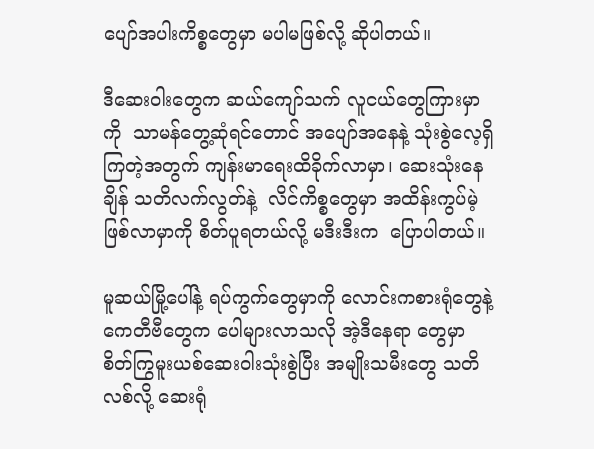ပျော်အပါးကိစ္စတွေမှာ မပါမဖြစ်လို့ ဆိုပါတယ်။

ဒီဆေးဝါးတွေက ဆယ်ကျော်သက် လူငယ်တွေကြားမှာကို  သာမန်တွေ့ဆုံရင်တောင် အပျော်အနေနဲ့ သုံးစွဲလေ့ရှိကြတဲ့အတွက် ကျန်းမာရေးထိခိုက်လာမှာ၊ ဆေးသုံးနေချိန် သတိလက်လွတ်နဲ့  လိင်ကိစ္စတွေမှာ အထိန်းကွပ်မဲ့ ဖြစ်လာမှာကို စိတ်ပူရတယ်လို့ မဒီးဒီးက  ပြောပါတယ်။

မူဆယ်မြို့ပေါ်နဲ့ ရပ်ကွက်တွေမှာကို လောင်းကစားရုံတွေနဲ့ ကေတီဗီတွေက ပေါများလာသလို အဲ့ဒီနေရာ တွေမှာ စိတ်ကြွမူးယစ်ဆေးဝါးသုံးစွဲပြီး အမျိုးသမီးတွေ သတိလစ်လို့ ဆေးရုံ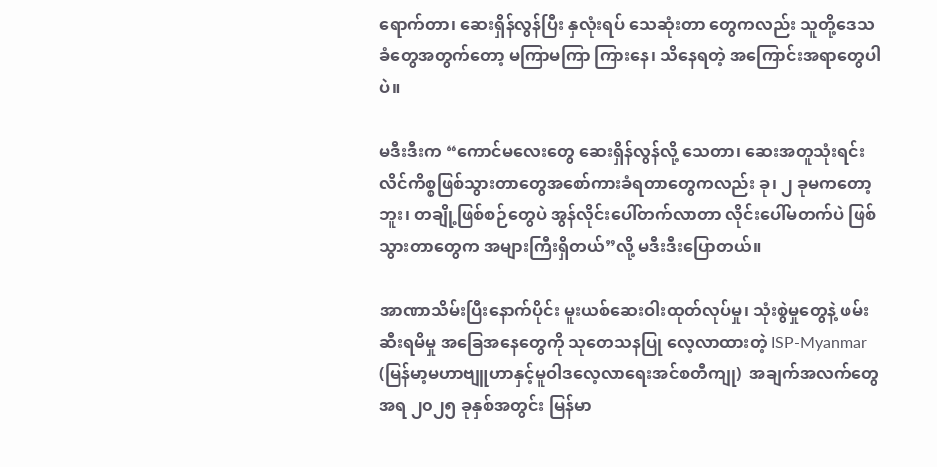ရောက်တာ၊ ဆေးရှိန်လွန်ပြီး နှလုံးရပ် သေဆုံးတာ တွေကလည်း သူတို့ဒေသခံတွေအတွက်တော့ မကြာမကြာ ကြားနေ၊ သိနေရတဲ့ အကြောင်းအရာတွေပါပဲ။

မဒီးဒီးက “ကောင်မလေးတွေ ဆေးရှိန်လွန်လို့ သေတာ၊ ဆေးအတူသုံးရင်း လိင်ကိစ္စဖြစ်သွားတာတွေအစော်ကားခံရတာတွေကလည်း ခု၊ ၂ ခုမကတော့ဘူး၊ တချို့ဖြစ်စဉ်တွေပဲ အွန်လိုင်းပေါ်တက်လာတာ လိုင်းပေါ်မတက်ပဲ ဖြစ်သွားတာတွေက အများကြီးရှိတယ်”လို့ မဒီးဒီးပြောတယ်။

အာဏာသိမ်းပြီးနောက်ပိုင်း မူးယစ်ဆေးဝါးထုတ်လုပ်မှု၊ သုံးစွဲမှုတွေနဲ့ ဖမ်းဆီးရမိမှု အခြေအနေတွေကို သုတေသနပြု လေ့လာထားတဲ့ ISP-Myanmar (မြန်မာ့မဟာဗျူဟာနှင့်မူဝါဒလေ့လာရေးအင်စတီကျု)  အချက်အလက်တွေ အရ ၂၀၂၅ ခုနှစ်အတွင်း မြန်မာ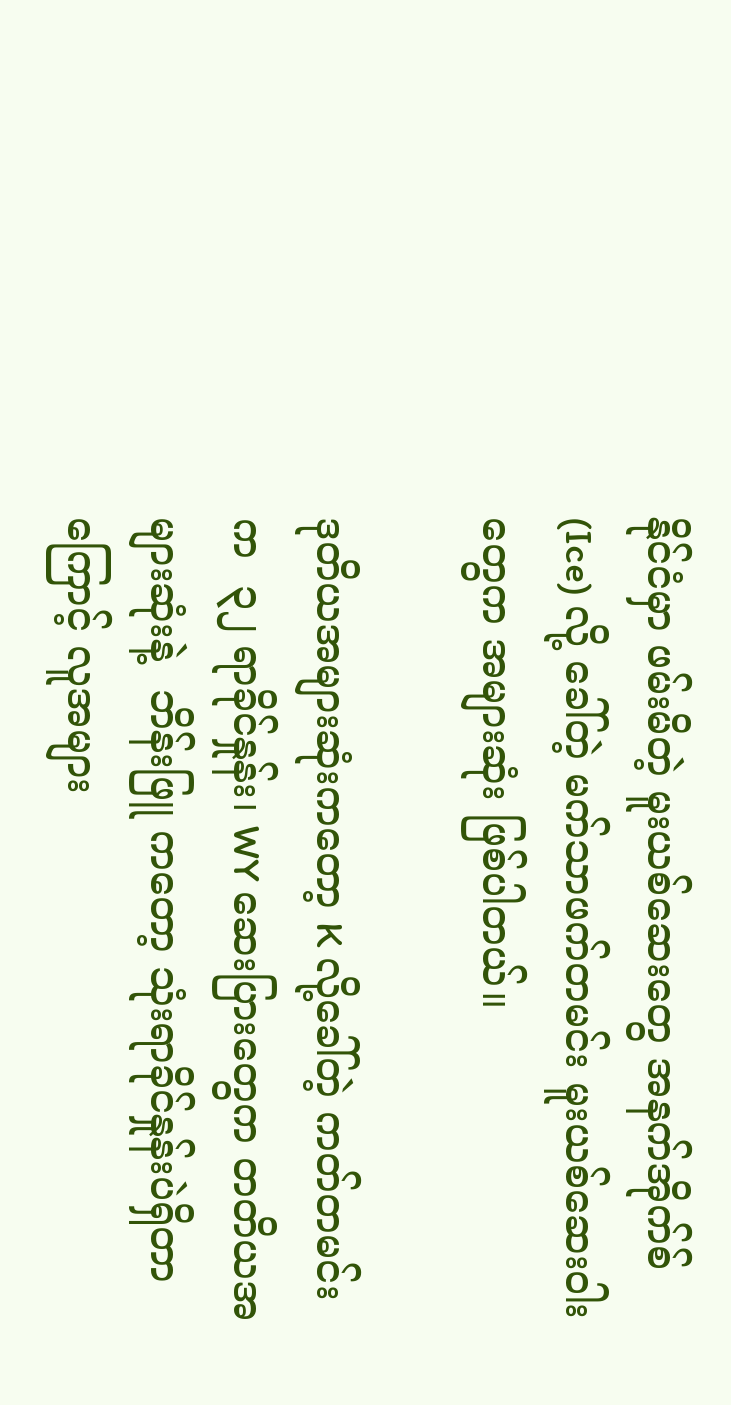နိုင်ငံမှာ ဖမ်းမိတဲ့ မူးယစ်ဆေးတွေ အနက်အိုက်စ် (Ice) လို့ ခေါ်တဲ့ မက်သာဖက်တမင်း မူးယစ်ဆေးဝါး တွေက အများဆုံး ဖြစ်ပါတယ်။

ဒုတိယအများဆုံးကတော့ K လို့ခေါ်တဲ့ ကတ်တမင်းက  ၃၂ ရာခိုင်နှုန်း၊ WY ဆေးပြားတွေက တတိယအများဆုံးနဲ့  ဘိန်းဖြူ ကတော့ သုံးရာခိုင်နှုန်းပဲရှိတာကြောင့် လူအများ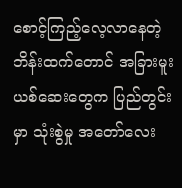စောင့်ကြည့်လေ့လာနေတဲ့ ဘိန်းထက်တောင် အခြားမူးယစ်ဆေးတွေက ပြည်တွင်းမှာ သုံးစွဲမှု အတော်လေး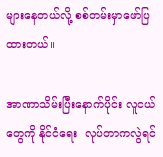များနေတယ်လို့ စစ်တမ်းမှာဖော်ပြထားတယ်။

အာဏာသိမ်းပြီးနောက်ပိုင်း လူငယ်တွေကို နိုင်ငံရေး  လုပ်တာကလွဲရင်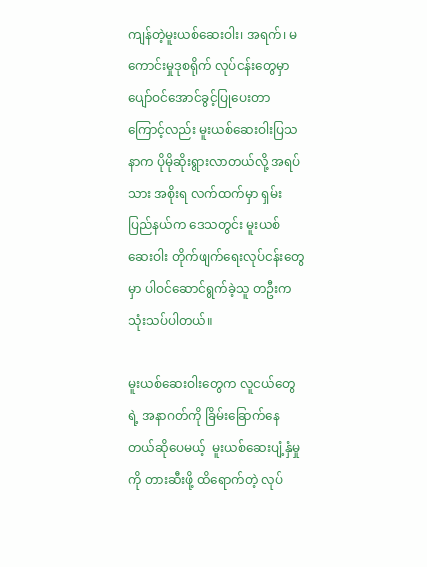ကျန်တဲ့မူးယစ်ဆေးဝါး၊ အရက်၊ မကောင်းမှုဒုစရိုက် လုပ်ငန်းတွေမှာ ပျော်ဝင်အောင်ခွင့်ပြုပေးတာကြောင့်လည်း မူးယစ်ဆေးဝါးပြသနာက ပိုမိုဆိုးရွားလာတယ်လို့ အရပ်သား အစိုးရ လက်ထက်မှာ ရှမ်းပြည်နယ်က ဒေသတွင်း မူးယစ်ဆေးဝါး တိုက်ဖျက်ရေးလုပ်ငန်းတွေမှာ ပါဝင်ဆောင်ရွက်ခဲ့သူ တဦးက သုံးသပ်ပါတယ်။

မူးယစ်ဆေးဝါးတွေက လူငယ်တွေရဲ့ အနာဂတ်ကို ခြိမ်းခြောက်နေတယ်ဆိုပေမယ့်  မူးယစ်ဆေးပျံ့နှံမှုကို တားဆီးဖို့ ထိရောက်တဲ့ လုပ်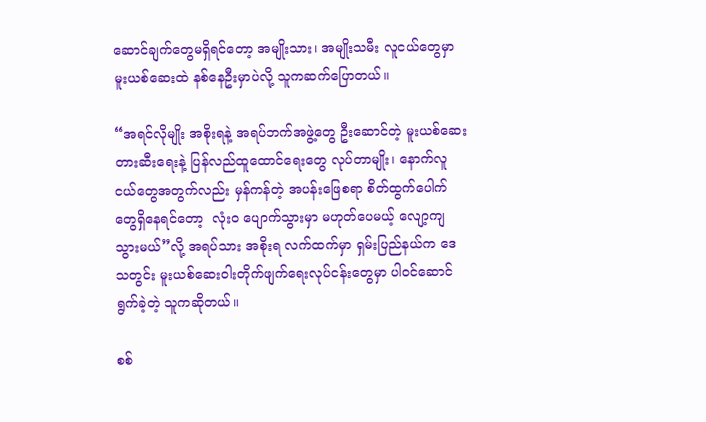ဆောင်ချက်တွေမရှိရင်တော့ အမျိုးသား၊ အမျိုးသမီး လူငယ်တွေမှာ မူးယစ်ဆေးထဲ နစ်နေဦးမှာပဲလို့ သူကဆက်ပြောတယ်။

“အရင်လိုမျိုး အစိုးရနဲ့ အရပ်ဘက်အဖွဲ့တွေ ဦးဆောင်တဲ့ မူးယစ်ဆေး တားဆီးရေးနဲ့ ပြန်လည်ထူထောင်ရေးတွေ လုပ်တာမျိုး၊ နောက်လူငယ်တွေအတွက်လည်း မှန်ကန်တဲ့ အပန်းဖြေစရာ စိတ်ထွက်ပေါက်တွေရှိနေရင်တော့  လုံးဝ ပျောက်သွားမှာ မဟုတ်ပေမယ့် လျော့ကျသွားမယ်”လို့ အရပ်သား အစိုးရ လက်ထက်မှာ ရှမ်းပြည်နယ်က ဒေသတွင်း မူးယစ်ဆေးဝါးတိုက်ဖျက်ရေးလုပ်ငန်းတွေမှာ ပါဝင်ဆောင်ရွက်ခဲ့တဲ့ သူကဆိုတယ်။

စစ်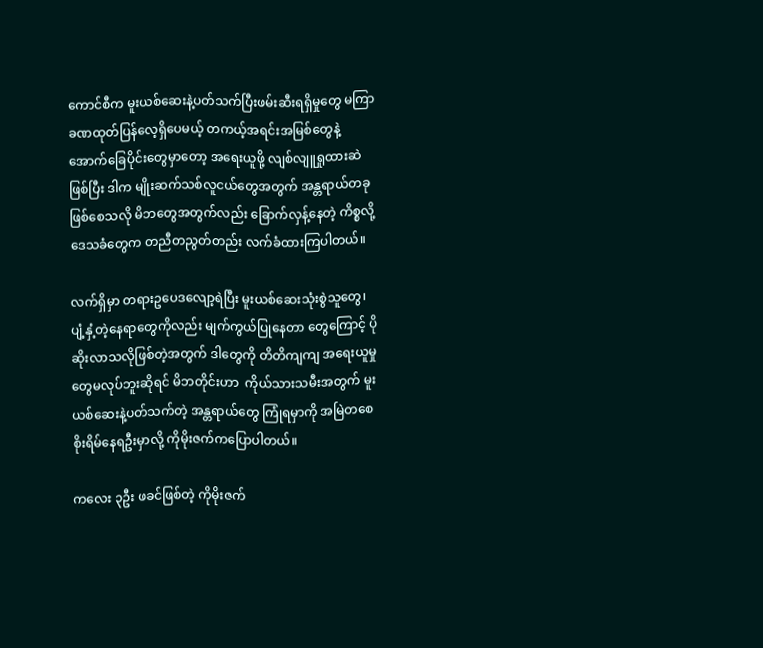ကောင်စီက မူးယစ်ဆေးနဲ့ပတ်သက်ပြီးဖမ်းဆီးရရှိမှုတွေ မကြာခဏထုတ်ပြန်လေ့ရှိပေမယ့် တကယ့်အရင်းအမြစ်တွေနဲ့ အောက်ခြေပိုင်းတွေမှာတော့ အရေးယူဖို့ လျစ်လျူရှုထားဆဲဖြစ်ပြီး ဒါက မျိုးဆက်သစ်လူငယ်တွေအတွက် အန္တရာယ်တခုဖြစ်စေသလို မိဘတွေအတွက်လည်း ခြောက်လှန့်နေတဲ့ ကိစ္စလို့ ဒေသခံတွေက တညီတညွတ်တည်း လက်ခံထားကြပါတယ်။

လက်ရှိမှာ တရားဥပေဒလျော့ရဲပြီး မူးယစ်ဆေးသုံးစွဲသူတွေ၊ ပျံ့နှံ့တဲ့နေရာတွေကိုလည်း မျက်ကွယ်ပြုနေတာ တွေကြောင့် ပိုဆိုးလာသလိုဖြစ်တဲ့အတွက် ဒါတွေကို တိတိကျကျ အရေးယူမှုတွေမလုပ်ဘူးဆိုရင် မိဘတိုင်းဟာ  ကိုယ်သားသမီးအတွက် မူးယစ်ဆေးနဲ့ပတ်သက်တဲ့ အန္တရာယ်တွေ ကြုံရမှာကို အမြဲတစေ စိုးရိမ်နေရဦးမှာလို့ ကိုမိုးဇက်ကပြောပါတယ်။

ကလေး ၃ဦး ဖခင်ဖြစ်တဲ့ ကိုမိုးဇက်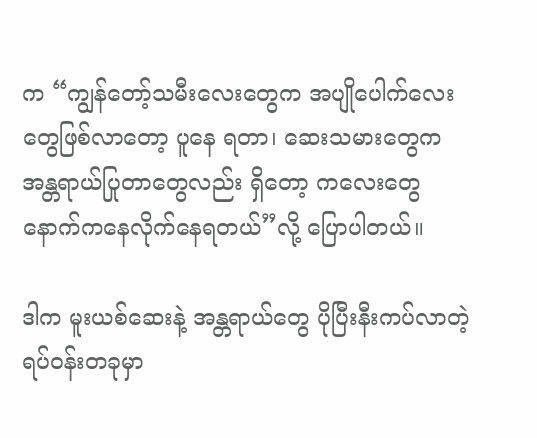က “ကျွန်တော့်သမီးလေးတွေက အပျိုပေါက်လေးတွေဖြစ်လာတော့ ပူနေ ရတာ၊ ဆေးသမားတွေက အန္တရာယ်ပြုတာတွေလည်း ရှိတော့ ကလေးတွေ နောက်ကနေလိုက်နေရတယ်”လို့ ပြောပါတယ်။

ဒါက မူးယစ်ဆေးနဲ့ အန္တရာယ်တွေ ပိုပြီးနီးကပ်လာတဲ့ ရပ်ဝန်းတခုမှာ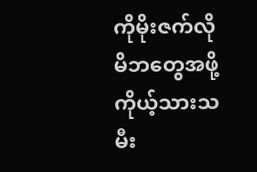ကိုမိုးဇက်လို မိဘတွေအဖို့ ကိုယ့်သားသမီး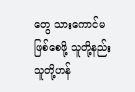တွေ သားကောင်မဖြစ်စေဖို့ သူတို့နည်းသူတို့ဟန်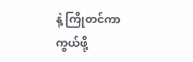နဲ့ ကြိုတင်ကာကွယ်ဖို့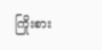ကြိုးစား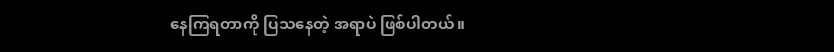နေကြရတာကို ပြသနေတဲ့ အရာပဲ ဖြစ်ပါတယ်။